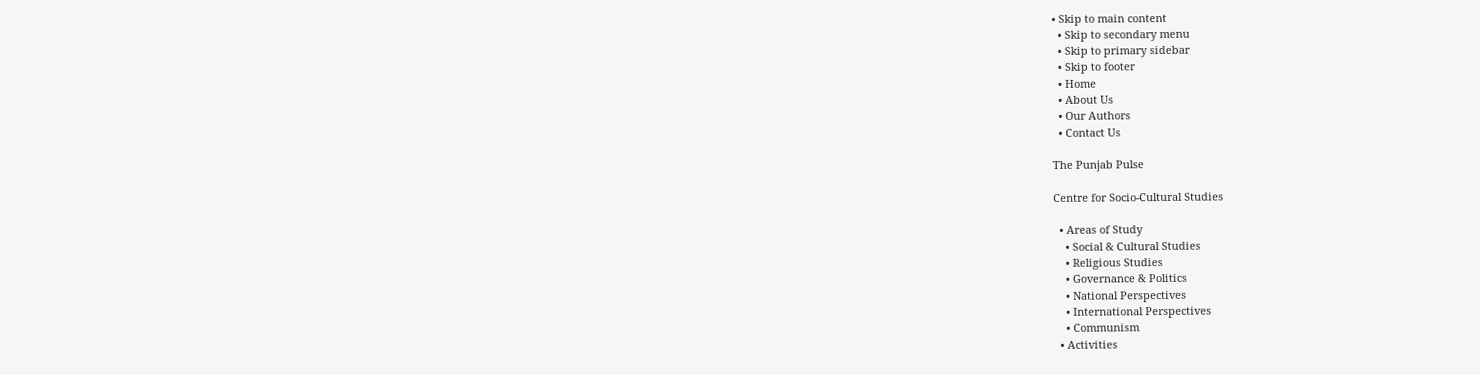• Skip to main content
  • Skip to secondary menu
  • Skip to primary sidebar
  • Skip to footer
  • Home
  • About Us
  • Our Authors
  • Contact Us

The Punjab Pulse

Centre for Socio-Cultural Studies

  • Areas of Study
    • Social & Cultural Studies
    • Religious Studies
    • Governance & Politics
    • National Perspectives
    • International Perspectives
    • Communism
  • Activities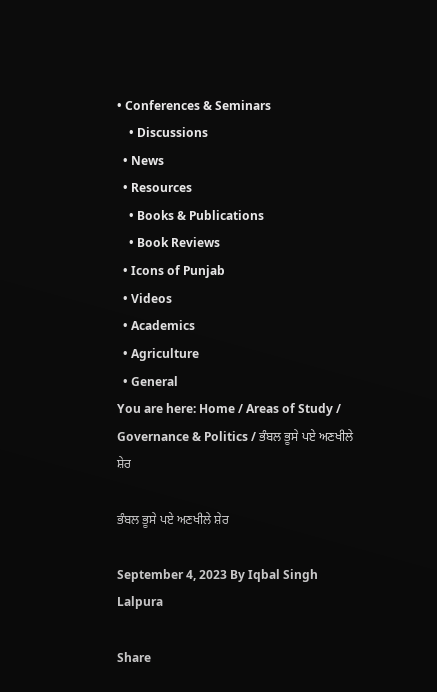• Conferences & Seminars
    • Discussions
  • News
  • Resources
    • Books & Publications
    • Book Reviews
  • Icons of Punjab
  • Videos
  • Academics
  • Agriculture
  • General
You are here: Home / Areas of Study / Governance & Politics / ਭੰਬਲ ਭੂਸੇ ਪਏ ਅਣਖੀਲੇ ਸ਼ੇਰ

ਭੰਬਲ ਭੂਸੇ ਪਏ ਅਣਖੀਲੇ ਸ਼ੇਰ

September 4, 2023 By Iqbal Singh Lalpura

Share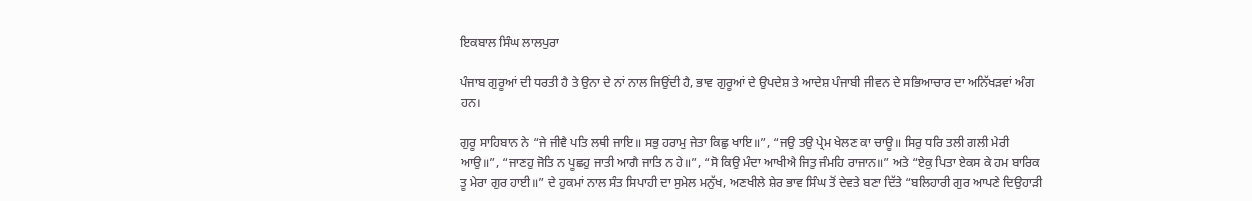ਇਕਬਾਲ ਸਿੰਘ ਲਾਲਪੁਰਾ

ਪੰਜਾਬ ਗੁਰੂਆਂ ਦੀ ਧਰਤੀ ਹੈ ਤੇ ਉਨਾ ਦੇ ਨਾਂ ਨਾਲ ਜਿਉਂਦੀ ਹੈ, ਭਾਵ ਗੁਰੂਆਂ ਦੇ ਉਪਦੇਸ਼ ਤੇ ਆਦੇਸ਼ ਪੰਜਾਬੀ ਜੀਵਨ ਦੇ ਸਭਿਆਚਾਰ ਦਾ ਅਨਿੱਖੜਵਾਂ ਅੰਗ ਹਨ।

ਗੁਰੂ ਸਾਹਿਬਾਨ ਨੇ “ਜੇ ਜੀਵੈ ਪਤਿ ਲਥੀ ਜਾਇ॥ ਸਭੁ ਹਰਾਮੁ ਜੇਤਾ ਕਿਛੁ ਖਾਇ॥”, “ਜਉ ਤਉ ਪ੍ਰੇਮ ਖੇਲਣ ਕਾ ਚਾਊ॥ ਸਿਰੁ ਧਰਿ ਤਲੀ ਗਲੀ ਮੇਰੀ ਆਉ॥”, “ਜਾਣਹੁ ਜੋਤਿ ਨ ਪੂਛਹੁ ਜਾਤੀ ਆਗੈ ਜਾਤਿ ਨ ਹੇ॥”, “ਸੋ ਕਿਉ ਮੰਦਾ ਆਖੀਐ ਜਿਤੁ ਜੰਮਹਿ ਰਾਜਾਨ॥” ਅਤੇ “ਏਕੁ ਪਿਤਾ ਏਕਸ ਕੇ ਹਮ ਬਾਰਿਕ ਤੂ ਮੇਰਾ ਗੁਰ ਹਾਈ॥” ਦੇ ਹੁਕਮਾਂ ਨਾਲ ਸੰਤ ਸਿਪਾਹੀ ਦਾ ਸੁਮੇਲ ਮਨੁੱਖ, ਅਣਖੀਲੇ ਸ਼ੇਰ ਭਾਵ ਸਿੰਘ ਤੋਂ ਦੇਵਤੇ ਬਣਾ ਦਿੱਤੇ “ਬਲਿਹਾਰੀ ਗੁਰ ਆਪਣੇ ਦਿਉਹਾੜੀ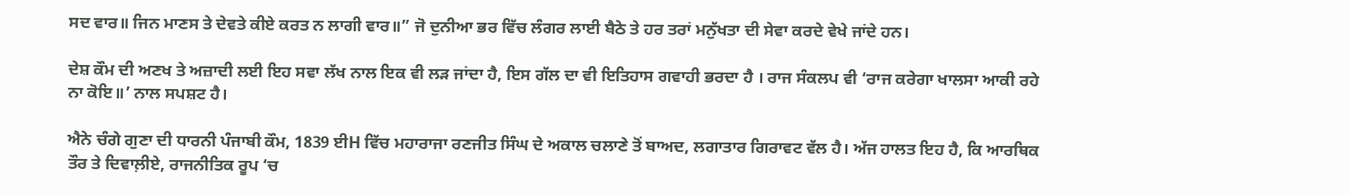ਸਦ ਵਾਰ॥ ਜਿਨ ਮਾਣਸ ਤੇ ਦੇਵਤੇ ਕੀਏ ਕਰਤ ਨ ਲਾਗੀ ਵਾਰ॥” ਜੋ ਦੁਨੀਆ ਭਰ ਵਿੱਚ ਲੰਗਰ ਲਾਈ ਬੈਠੇ ਤੇ ਹਰ ਤਰਾਂ ਮਨੁੱਖਤਾ ਦੀ ਸੇਵਾ ਕਰਦੇ ਵੇਖੇ ਜਾਂਦੇ ਹਨ।

ਦੇਸ਼ ਕੌਮ ਦੀ ਅਣਖ ਤੇ ਅਜ਼ਾਦੀ ਲਈ ਇਹ ਸਵਾ ਲੱਖ ਨਾਲ ਇਕ ਵੀ ਲੜ ਜਾਂਦਾ ਹੈ, ਇਸ ਗੱਲ ਦਾ ਵੀ ਇਤਿਹਾਸ ਗਵਾਹੀ ਭਰਦਾ ਹੈ । ਰਾਜ ਸੰਕਲਪ ਵੀ ‘ਰਾਜ ਕਰੇਗਾ ਖਾਲਸਾ ਆਕੀ ਰਹੇ ਨਾ ਕੋਇ॥’ ਨਾਲ ਸਪਸ਼ਟ ਹੈ।

ਐਨੇ ਚੰਗੇ ਗੁਣਾ ਦੀ ਧਾਰਨੀ ਪੰਜਾਬੀ ਕੌਮ, 1839 ਈH ਵਿੱਚ ਮਹਾਰਾਜਾ ਰਣਜੀਤ ਸਿੰਘ ਦੇ ਅਕਾਲ ਚਲਾਣੇ ਤੋਂ ਬਾਅਦ, ਲਗਾਤਾਰ ਗਿਰਾਵਟ ਵੱਲ ਹੈ। ਅੱਜ ਹਾਲਤ ਇਹ ਹੈ, ਕਿ ਆਰਥਿਕ ਤੌਰ ਤੇ ਦਿਵਾਲ਼ੀਏ, ਰਾਜਨੀਤਿਕ ਰੂਪ ‘ਚ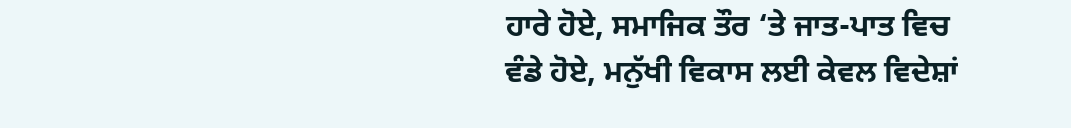ਹਾਰੇ ਹੋਏ, ਸਮਾਜਿਕ ਤੌਰ ‘ਤੇ ਜਾਤ-ਪਾਤ ਵਿਚ ਵੰਡੇ ਹੋਏ, ਮਨੁੱਖੀ ਵਿਕਾਸ ਲਈ ਕੇਵਲ ਵਿਦੇਸ਼ਾਂ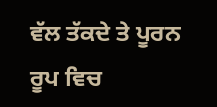ਵੱਲ ਤੱਕਦੇ ਤੇ ਪੂਰਨ ਰੂਪ ਵਿਚ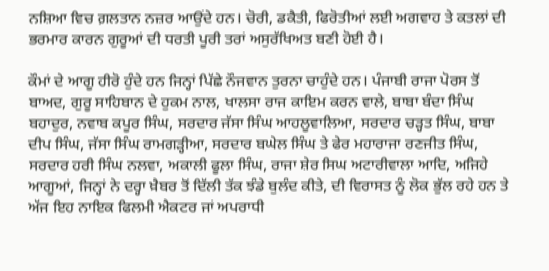ਨਸ਼ਿਆ ਵਿਚ ਗ਼ਲਤਾਨ ਨਜ਼ਰ ਆਉਂਦੇ ਹਨ। ਚੋਰੀ, ਡਕੈਤੀ, ਫਿਰੋਤੀਆਂ ਲਈ ਅਗਵਾਹ ਤੇ ਕਤਲਾਂ ਦੀ ਭਰਮਾਰ ਕਾਰਨ ਗੁਰੂਆਂ ਦੀ ਧਰਤੀ ਪੂਰੀ ਤਰਾਂ ਅਸੁਰੱਖਿਅਤ ਬਣੀ ਹੋਈ ਹੈ।

ਕੌਮਾਂ ਦੇ ਆਗੂ ਹੀਰੋ ਹੁੰਦੇ ਹਨ ਜਿਨ੍ਹਾਂ ਪਿੱਛੇ ਨੌਜਵਾਨ ਤੁਰਨਾ ਚਾਹੁੰਦੇ ਹਨ। ਪੰਜਾਬੀ ਰਾਜਾ ਪੋਰਸ ਤੋਂ ਬਾਅਦ, ਗੁਰੂ ਸਾਹਿਬਾਨ ਦੇ ਹੁਕਮ ਨਾਲ, ਖਾਲਸਾ ਰਾਜ ਕਾਇਮ ਕਰਨ ਵਾਲੇ, ਬਾਬਾ ਬੰਦਾ ਸਿੰਘ ਬਹਾਦੁਰ, ਨਵਾਬ ਕਪੂਰ ਸਿੰਘ, ਸਰਦਾਰ ਜੱਸਾ ਸਿੰਘ ਆਹਲੂਵਾਲਿਆ, ਸਰਦਾਰ ਚੜ੍ਹਤ ਸਿੰਘ, ਬਾਬਾ ਦੀਪ ਸਿੰਘ, ਜੱਸਾ ਸਿੰਘ ਰਾਮਗੜ੍ਹੀਆ, ਸਰਦਾਰ ਬਘੇਲ ਸਿੰਘ ਤੇ ਫੇਰ ਮਹਾਰਾਜਾ ਰਣਜੀਤ ਸਿੰਘ, ਸਰਦਾਰ ਹਰੀ ਸਿੰਘ ਨਲਵਾ, ਅਕਾਲੀ ਫੂਲਾ ਸਿੰਘ, ਰਾਜਾ ਸ਼ੇਰ ਸਿਘ ਅਟਾਰੀਵਾਲਾ ਆਦਿ, ਅਜਿਹੇ ਆਗੂਆਂ, ਜਿਨ੍ਹਾਂ ਨੇ ਦਰ੍ਹਾ ਖ਼ੈਬਰ ਤੋਂ ਦਿੱਲੀ ਤੱਕ ਝੰਡੇ ਬੁਲੰਦ ਕੀਤੇ, ਦੀ ਵਿਰਾਸਤ ਨੂੰ ਲੋਕ ਭੁੱਲ ਰਹੇ ਹਨ ਤੇ ਅੱਜ ਇਹ ਨਾਇਕ ਫਿਲਮੀ ਐਕਟਰ ਜਾਂ ਅਪਰਾਧੀ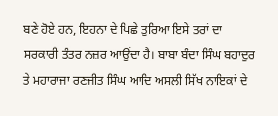ਬਣੇ ਹੋਏ ਹਨ, ਇਹਨਾ ਦੇ ਪਿਛੇ ਤੁਰਿਆ ਇਸੇ ਤਰਾਂ ਦਾ ਸਰਕਾਰੀ ਤੰਤਰ ਨਜ਼ਰ ਆਉਂਦਾ ਹੈ। ਬਾਬਾ ਬੰਦਾ ਸਿੰਘ ਬਹਾਦੁਰ ਤੇ ਮਹਾਰਾਜਾ ਰਣਜੀਤ ਸਿੰਘ ਆਦਿ ਅਸਲੀ ਸਿੱਖ ਨਾਇਕਾਂ ਦੇ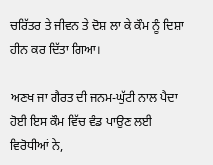ਚਰਿੱਤਰ ਤੇ ਜੀਵਨ ਤੇ ਦੋਸ਼ ਲਾ ਕੇ ਕੌਮ ਨੂੰ ਦਿਸ਼ਾ ਹੀਨ ਕਰ ਦਿੱਤਾ ਗਿਆ।

ਅਣਖ ਜਾ ਗੈਰਤ ਦੀ ਜਨਮ-ਘੁੱਟੀ ਨਾਲ ਪੈਦਾ ਹੋਈ ਇਸ ਕੌਮ ਵਿੱਚ ਵੰਡ ਪਾਉਣ ਲਈ ਵਿਰੋਧੀਆਂ ਨੇ,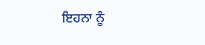ਇਹਨਾ ਨੂੰ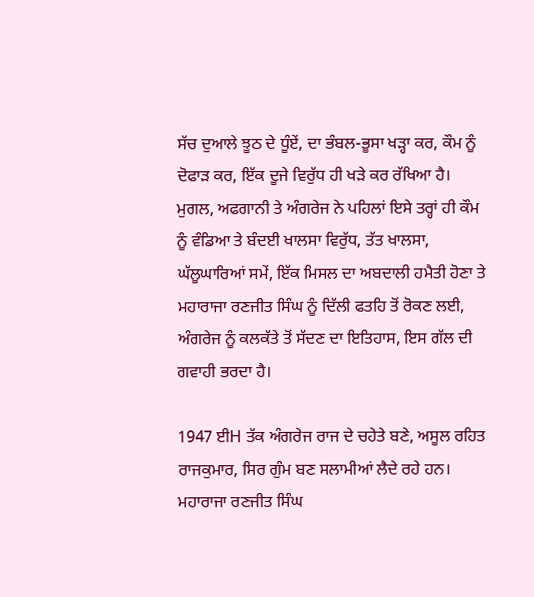ਸੱਚ ਦੁਆਲੇ ਝੂਠ ਦੇ ਧੂੰਏਂ, ਦਾ ਭੰਬਲ-ਭੂਸਾ ਖੜ੍ਹਾ ਕਰ, ਕੌਮ ਨੂੰ ਦੋਫਾੜ ਕਰ, ਇੱਕ ਦੂਜੇ ਵਿਰੁੱਧ ਹੀ ਖੜੇ ਕਰ ਰੱਖਿਆ ਹੈ। ਮੁਗਲ, ਅਫਗਾਨੀ ਤੇ ਅੰਗਰੇਜ ਨੇ ਪਹਿਲਾਂ ਇਸੇ ਤਰ੍ਹਾਂ ਹੀ ਕੌਮ ਨੂੰ ਵੰਡਿਆ ਤੇ ਬੰਦਈ ਖਾਲਸਾ ਵਿਰੁੱਧ, ਤੱਤ ਖਾਲਸਾ, ਘੱਲੂਘਾਰਿਆਂ ਸਮੇਂ, ਇੱਕ ਮਿਸਲ ਦਾ ਅਬਦਾਲੀ ਹਮੈਤੀ ਹੋਣਾ ਤੇ ਮਹਾਰਾਜਾ ਰਣਜੀਤ ਸਿੰਘ ਨੂੰ ਦਿੱਲੀ ਫਤਹਿ ਤੋਂ ਰੋਕਣ ਲਈ, ਅੰਗਰੇਜ ਨੂੰ ਕਲਕੱਤੇ ਤੋਂ ਸੱਦਣ ਦਾ ਇਤਿਹਾਸ, ਇਸ ਗੱਲ ਦੀ ਗਵਾਹੀ ਭਰਦਾ ਹੈ।

1947 ਈH ਤੱਕ ਅੰਗਰੇਜ ਰਾਜ ਦੇ ਚਹੇਤੇ ਬਣੇ, ਅਸੂਲ ਰਹਿਤ ਰਾਜਕੁਮਾਰ, ਸਿਰ ਗੁੰਮ ਬਣ ਸਲਾਮੀਆਂ ਲੈਦੇ ਰਹੇ ਹਨ। ਮਹਾਰਾਜਾ ਰਣਜੀਤ ਸਿੰਘ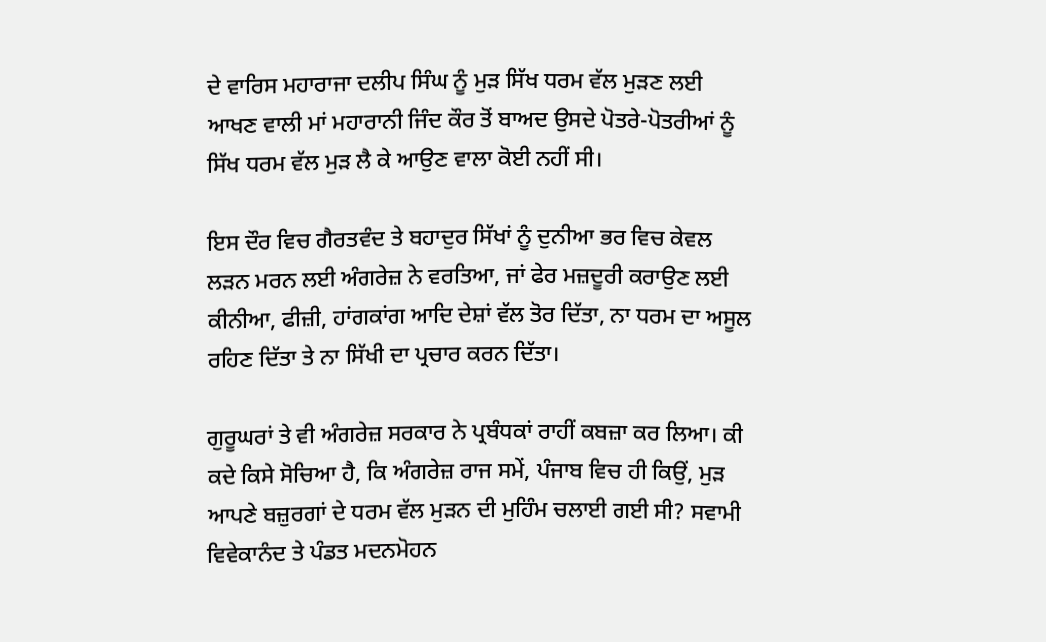ਦੇ ਵਾਰਿਸ ਮਹਾਰਾਜਾ ਦਲੀਪ ਸਿੰਘ ਨੂੰ ਮੁੜ ਸਿੱਖ ਧਰਮ ਵੱਲ ਮੁੜਣ ਲਈ ਆਖਣ ਵਾਲੀ ਮਾਂ ਮਹਾਰਾਨੀ ਜਿੰਦ ਕੌਰ ਤੋਂ ਬਾਅਦ ਉਸਦੇ ਪੋਤਰੇ-ਪੋਤਰੀਆਂ ਨੂੰ ਸਿੱਖ ਧਰਮ ਵੱਲ ਮੁੜ ਲੈ ਕੇ ਆਉਣ ਵਾਲਾ ਕੋਈ ਨਹੀਂ ਸੀ।

ਇਸ ਦੌਰ ਵਿਚ ਗੈਰਤਵੰਦ ਤੇ ਬਹਾਦੁਰ ਸਿੱਖਾਂ ਨੂੰ ਦੁਨੀਆ ਭਰ ਵਿਚ ਕੇਵਲ ਲੜਨ ਮਰਨ ਲਈ ਅੰਗਰੇਜ਼ ਨੇ ਵਰਤਿਆ, ਜਾਂ ਫੇਰ ਮਜ਼ਦੂਰੀ ਕਰਾਉਣ ਲਈ ਕੀਨੀਆ, ਫੀਜ਼ੀ, ਹਾਂਗਕਾਂਗ ਆਦਿ ਦੇਸ਼ਾਂ ਵੱਲ ਤੋਰ ਦਿੱਤਾ, ਨਾ ਧਰਮ ਦਾ ਅਸੂਲ ਰਹਿਣ ਦਿੱਤਾ ਤੇ ਨਾ ਸਿੱਖੀ ਦਾ ਪ੍ਰਚਾਰ ਕਰਨ ਦਿੱਤਾ।

ਗੁਰੂਘਰਾਂ ਤੇ ਵੀ ਅੰਗਰੇਜ਼ ਸਰਕਾਰ ਨੇ ਪ੍ਰਬੰਧਕਾਂ ਰਾਹੀਂ ਕਬਜ਼ਾ ਕਰ ਲਿਆ। ਕੀ ਕਦੇ ਕਿਸੇ ਸੋਚਿਆ ਹੈ, ਕਿ ਅੰਗਰੇਜ਼ ਰਾਜ ਸਮੇਂ, ਪੰਜਾਬ ਵਿਚ ਹੀ ਕਿਉਂ, ਮੁੜ ਆਪਣੇ ਬਜ਼ੁਰਗਾਂ ਦੇ ਧਰਮ ਵੱਲ ਮੁੜਨ ਦੀ ਮੁਹਿੰਮ ਚਲਾਈ ਗਈ ਸੀ? ਸਵਾਮੀ ਵਿਵੇਕਾਨੰਦ ਤੇ ਪੰਡਤ ਮਦਨਮੋਹਨ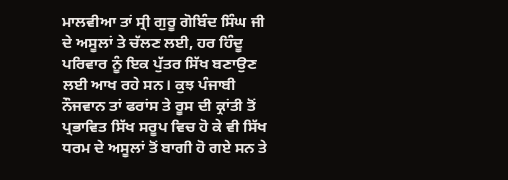ਮਾਲਵੀਆ ਤਾਂ ਸ੍ਰੀ ਗੁਰੂ ਗੋਬਿੰਦ ਸਿੰਘ ਜੀ ਦੇ ਅਸੂਲਾਂ ਤੇ ਚੱਲਣ ਲਈ, ਹਰ ਹਿੰਦੂ ਪਰਿਵਾਰ ਨੂੰ ਇਕ ਪੁੱਤਰ ਸਿੱਖ ਬਣਾਉਣ ਲਈ ਆਖ ਰਹੇ ਸਨ। ਕੁਝ ਪੰਜਾਬੀ ਨੌਜਵਾਨ ਤਾਂ ਫਰਾਂਸ ਤੇ ਰੂਸ ਦੀ ਕ੍ਰਾਂਤੀ ਤੋਂ ਪ੍ਰਭਾਵਿਤ ਸਿੱਖ ਸਰੂਪ ਵਿਚ ਹੋ ਕੇ ਵੀ ਸਿੱਖ ਧਰਮ ਦੇ ਅਸੂਲਾਂ ਤੋਂ ਬਾਗੀ ਹੋ ਗਏ ਸਨ ਤੇ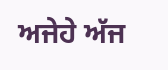ਅਜੇਹੇ ਅੱਜ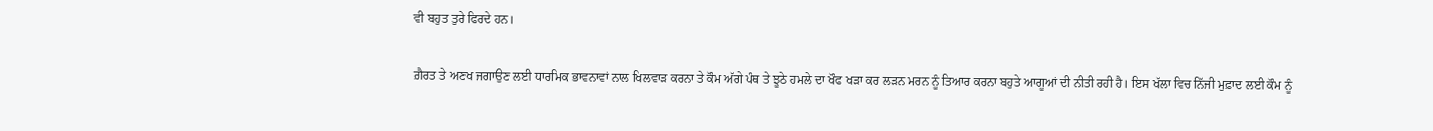ਵੀ ਬਹੁਤ ਤੁਰੇ ਫਿਰਦੇ ਹਨ।

ਗ਼ੈਰਤ ਤੇ ਅਣਖ ਜਗਾਉਣ ਲਈ ਧਾਰਮਿਕ ਭਾਵਨਾਵਾਂ ਨਾਲ ਖਿਲਵਾੜ ਕਰਨਾ ਤੇ ਕੌਮ ਅੱਗੇ ਪੰਥ ਤੇ ਝੂਠੇ ਹਮਲੇ ਦਾ ਖੌਫ ਖੜਾ ਕਰ ਲੜਨ ਮਰਨ ਨੂੰ ਤਿਆਰ ਕਰਨਾ ਬਹੁਤੇ ਆਗੂਆਂ ਦੀ ਨੀਤੀ ਰਹੀ ਹੈ। ਇਸ ਖੱਲਾ ਵਿਚ ਨਿੱਜੀ ਮੁਫ਼ਾਦ ਲਈ ਕੌਮ ਨੂੰ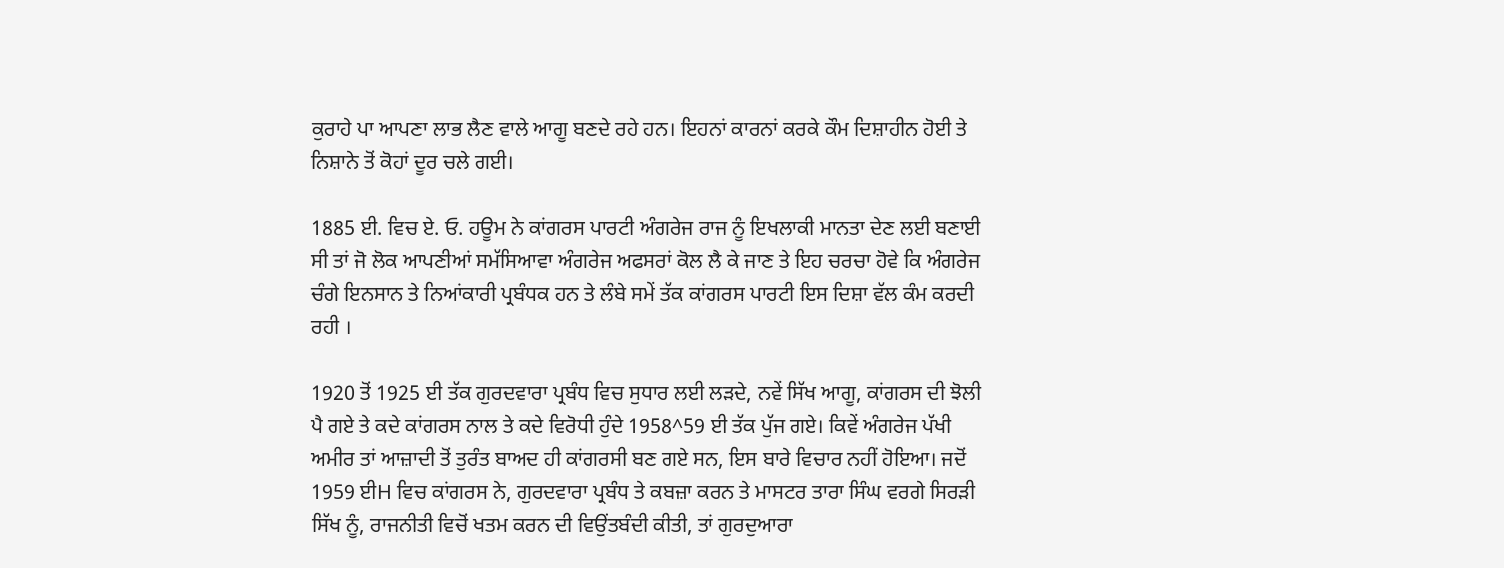ਕੁਰਾਹੇ ਪਾ ਆਪਣਾ ਲਾਭ ਲੈਣ ਵਾਲੇ ਆਗੂ ਬਣਦੇ ਰਹੇ ਹਨ। ਇਹਨਾਂ ਕਾਰਨਾਂ ਕਰਕੇ ਕੌਮ ਦਿਸ਼ਾਹੀਨ ਹੋਈ ਤੇ ਨਿਸ਼ਾਨੇ ਤੋਂ ਕੋਹਾਂ ਦੂਰ ਚਲੇ ਗਈ।

1885 ਈ. ਵਿਚ ਏ. ਓ. ਹਊਮ ਨੇ ਕਾਂਗਰਸ ਪਾਰਟੀ ਅੰਗਰੇਜ ਰਾਜ ਨੂੰ ਇਖਲਾਕੀ ਮਾਨਤਾ ਦੇਣ ਲਈ ਬਣਾਈ ਸੀ ਤਾਂ ਜੋ ਲੋਕ ਆਪਣੀਆਂ ਸਮੱਸਿਆਵਾ ਅੰਗਰੇਜ ਅਫਸਰਾਂ ਕੋਲ ਲੈ ਕੇ ਜਾਣ ਤੇ ਇਹ ਚਰਚਾ ਹੋਵੇ ਕਿ ਅੰਗਰੇਜ ਚੰਗੇ ਇਨਸਾਨ ਤੇ ਨਿਆਂਕਾਰੀ ਪ੍ਰਬੰਧਕ ਹਨ ਤੇ ਲੰਬੇ ਸਮੇਂ ਤੱਕ ਕਾਂਗਰਸ ਪਾਰਟੀ ਇਸ ਦਿਸ਼ਾ ਵੱਲ ਕੰਮ ਕਰਦੀ ਰਹੀ ।

1920 ਤੋਂ 1925 ਈ ਤੱਕ ਗੁਰਦਵਾਰਾ ਪ੍ਰਬੰਧ ਵਿਚ ਸੁਧਾਰ ਲਈ ਲੜਦੇ, ਨਵੇਂ ਸਿੱਖ ਆਗੂ, ਕਾਂਗਰਸ ਦੀ ਝੋਲੀ ਪੈ ਗਏ ਤੇ ਕਦੇ ਕਾਂਗਰਸ ਨਾਲ ਤੇ ਕਦੇ ਵਿਰੋਧੀ ਹੁੰਦੇ 1958^59 ਈ ਤੱਕ ਪੁੱਜ ਗਏ। ਕਿਵੇਂ ਅੰਗਰੇਜ ਪੱਖੀ ਅਮੀਰ ਤਾਂ ਆਜ਼ਾਦੀ ਤੋਂ ਤੁਰੰਤ ਬਾਅਦ ਹੀ ਕਾਂਗਰਸੀ ਬਣ ਗਏ ਸਨ, ਇਸ ਬਾਰੇ ਵਿਚਾਰ ਨਹੀਂ ਹੋਇਆ। ਜਦੋਂ 1959 ਈH ਵਿਚ ਕਾਂਗਰਸ ਨੇ, ਗੁਰਦਵਾਰਾ ਪ੍ਰਬੰਧ ਤੇ ਕਬਜ਼ਾ ਕਰਨ ਤੇ ਮਾਸਟਰ ਤਾਰਾ ਸਿੰਘ ਵਰਗੇ ਸਿਰੜੀ ਸਿੱਖ ਨੂੰ, ਰਾਜਨੀਤੀ ਵਿਚੋਂ ਖਤਮ ਕਰਨ ਦੀ ਵਿਉਂਤਬੰਦੀ ਕੀਤੀ, ਤਾਂ ਗੁਰਦੁਆਰਾ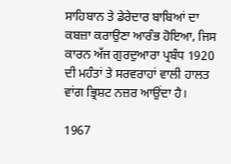ਸਾਹਿਬਾਨ ਤੇ ਡੇਰੇਦਾਰ ਬਾਬਿਆਂ ਦਾ ਕਬਜ਼ਾ ਕਰਾਉਣਾ ਆਰੰਭ ਹੋਇਆ, ਜਿਸ ਕਾਰਨ ਅੱਜ ਗੁਰਦੁਆਰਾ ਪ੍ਰਬੰਧ 1920 ਦੀ ਮਹੰਤਾਂ ਤੇ ਸਰਵਰਾਹਾਂ ਵਾਲੀ ਹਾਲਤ ਵਾਂਗ ਭ੍ਰਿਸ਼ਟ ਨਜ਼ਰ ਆਉਂਦਾ ਹੈ।

1967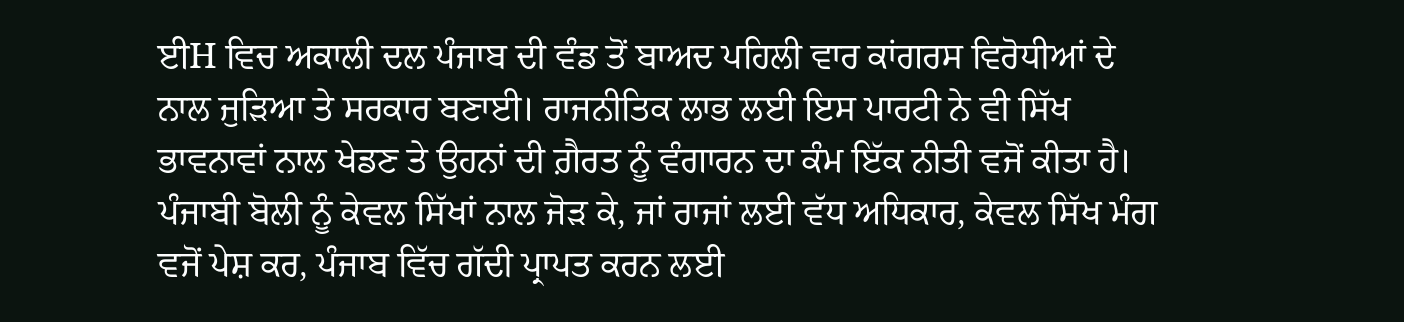ਈH ਵਿਚ ਅਕਾਲੀ ਦਲ ਪੰਜਾਬ ਦੀ ਵੰਡ ਤੋਂ ਬਾਅਦ ਪਹਿਲੀ ਵਾਰ ਕਾਂਗਰਸ ਵਿਰੋਧੀਆਂ ਦੇ ਨਾਲ ਜੁੜਿਆ ਤੇ ਸਰਕਾਰ ਬਣਾਈ। ਰਾਜਨੀਤਿਕ ਲਾਭ ਲਈ ਇਸ ਪਾਰਟੀ ਨੇ ਵੀ ਸਿੱਖ ਭਾਵਨਾਵਾਂ ਨਾਲ ਖੇਡਣ ਤੇ ਉਹਨਾਂ ਦੀ ਗ਼ੈਰਤ ਨੂੰ ਵੰਗਾਰਨ ਦਾ ਕੰਮ ਇੱਕ ਨੀਤੀ ਵਜੋਂ ਕੀਤਾ ਹੈ। ਪੰਜਾਬੀ ਬੋਲੀ ਨੂੰ ਕੇਵਲ ਸਿੱਖਾਂ ਨਾਲ ਜੋੜ ਕੇ, ਜਾਂ ਰਾਜਾਂ ਲਈ ਵੱਧ ਅਧਿਕਾਰ, ਕੇਵਲ ਸਿੱਖ ਮੰਗ ਵਜੋਂ ਪੇਸ਼ ਕਰ, ਪੰਜਾਬ ਵਿੱਚ ਗੱਦੀ ਪ੍ਰਾਪਤ ਕਰਨ ਲਈ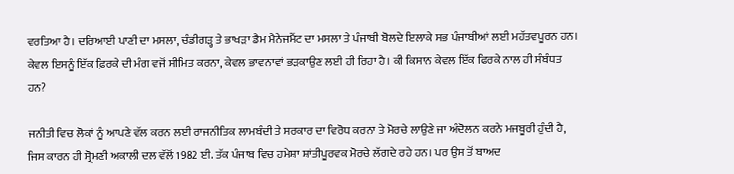ਵਰਤਿਆ ਹੈ। ਦਰਿਆਈ ਪਾਣੀ ਦਾ ਮਸਲਾ, ਚੰਡੀਗੜ੍ਹ ਤੇ ਭਾਖੜਾ ਡੈਮ ਮੈਨੇਜਮੈਂਟ ਦਾ ਮਸਲਾ ਤੇ ਪੰਜਾਬੀ ਬੋਲਦੇ ਇਲਾਕੇ ਸਭ ਪੰਜਾਬੀਆਂ ਲਈ ਮਹੱਤਵਪੂਰਨ ਹਨ। ਕੇਵਲ ਇਸਨੂੰ ਇੱਕ ਫ਼ਿਰਕੇ ਦੀ ਮੰਗ ਵਜੋਂ ਸੀਮਿਤ ਕਰਨਾ, ਕੇਵਲ ਭਾਵਨਾਵਾਂ ਭੜਕਾਉਣ ਲਈ ਹੀ ਰਿਹਾ ਹੈ। ਕੀ ਕਿਸਾਨ ਕੇਵਲ ਇੱਕ ਫਿਰਕੇ ਨਾਲ ਹੀ ਸੰਬੰਧਤ ਹਨ?

ਜਨੀਤੀ ਵਿਚ ਲੋਕਾਂ ਨੂੰ ਆਪਣੇ ਵੱਲ ਕਰਨ ਲਈ ਰਾਜਨੀਤਿਕ ਲਾਮਬੰਦੀ ਤੇ ਸਰਕਾਰ ਦਾ ਵਿਰੋਧ ਕਰਨਾ ਤੇ ਮੋਰਚੇ ਲਾਉਣੇ ਜਾ ਅੰਦੋਲਨ ਕਰਨੇ ਮਜਬੂਰੀ ਹੁੰਦੀ ਹੈ, ਜਿਸ ਕਾਰਨ ਹੀ ਸ੍ਰੋਮਣੀ ਅਕਾਲੀ ਦਲ ਵੱਲੋਂ 1982 ਈ. ਤੱਕ ਪੰਜਾਬ ਵਿਚ ਹਮੇਸ਼ਾ ਸ਼ਾਂਤੀਪੂਰਵਕ ਮੋਰਚੇ ਲੱਗਦੇ ਰਹੇ ਹਨ। ਪਰ ਉਸ ਤੋਂ ਬਾਅਦ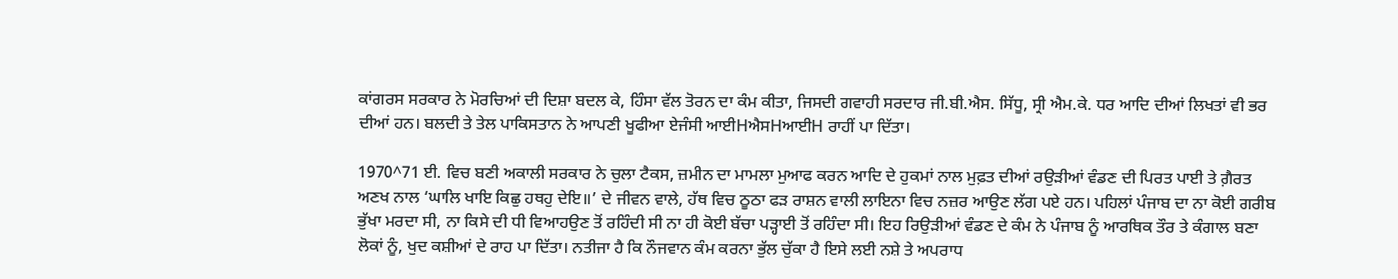ਕਾਂਗਰਸ ਸਰਕਾਰ ਨੇ ਮੋਰਚਿਆਂ ਦੀ ਦਿਸ਼ਾ ਬਦਲ ਕੇ, ਹਿੰਸਾ ਵੱਲ ਤੋਰਨ ਦਾ ਕੰਮ ਕੀਤਾ, ਜਿਸਦੀ ਗਵਾਹੀ ਸਰਦਾਰ ਜੀ.ਬੀ.ਐਸ. ਸਿੱਧੂ, ਸ੍ਰੀ ਐਮ.ਕੇ. ਧਰ ਆਦਿ ਦੀਆਂ ਲਿਖਤਾਂ ਵੀ ਭਰ ਦੀਆਂ ਹਨ। ਬਲਦੀ ਤੇ ਤੇਲ ਪਾਕਿਸਤਾਨ ਨੇ ਆਪਣੀ ਖੂਫੀਆ ਏਜੰਸੀ ਆਈHਐਸHਆਈH ਰਾਹੀਂ ਪਾ ਦਿੱਤਾ।

1970^71 ਈ. ਵਿਚ ਬਣੀ ਅਕਾਲੀ ਸਰਕਾਰ ਨੇ ਚੁਲਾ ਟੈਕਸ, ਜ਼ਮੀਨ ਦਾ ਮਾਮਲਾ ਮੁਆਫ ਕਰਨ ਆਦਿ ਦੇ ਹੁਕਮਾਂ ਨਾਲ ਮੁਫ਼ਤ ਦੀਆਂ ਰਉੜੀਆਂ ਵੰਡਣ ਦੀ ਪਿਰਤ ਪਾਈ ਤੇ ਗ਼ੈਰਤ ਅਣਖ ਨਾਲ ‘ਘਾਲਿ ਖਾਇ ਕਿਛੁ ਹਥਹੁ ਦੇਇ॥’ ਦੇ ਜੀਵਨ ਵਾਲੇ, ਹੱਥ ਵਿਚ ਠੂਠਾ ਫੜ ਰਾਸ਼ਨ ਵਾਲੀ ਲਾਇਨਾ ਵਿਚ ਨਜ਼ਰ ਆਉਣ ਲੱਗ ਪਏ ਹਨ। ਪਹਿਲਾਂ ਪੰਜਾਬ ਦਾ ਨਾ ਕੋਈ ਗਰੀਬ ਭੁੱਖਾ ਮਰਦਾ ਸੀ, ਨਾ ਕਿਸੇ ਦੀ ਧੀ ਵਿਆਹਉਣ ਤੋਂ ਰਹਿੰਦੀ ਸੀ ਨਾ ਹੀ ਕੋਈ ਬੱਚਾ ਪੜ੍ਹਾਈ ਤੋਂ ਰਹਿੰਦਾ ਸੀ। ਇਹ ਰਿਉੜੀਆਂ ਵੰਡਣ ਦੇ ਕੰਮ ਨੇ ਪੰਜਾਬ ਨੂੰ ਆਰਥਿਕ ਤੌਰ ਤੇ ਕੰਗਾਲ ਬਣਾ ਲੋਕਾਂ ਨੂੰ, ਖੁਦ ਕਸ਼ੀਆਂ ਦੇ ਰਾਹ ਪਾ ਦਿੱਤਾ। ਨਤੀਜਾ ਹੈ ਕਿ ਨੌਜਵਾਨ ਕੰਮ ਕਰਨਾ ਭੁੱਲ ਚੁੱਕਾ ਹੈ ਇਸੇ ਲਈ ਨਸ਼ੇ ਤੇ ਅਪਰਾਧ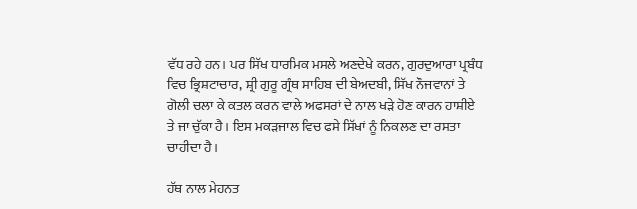ਵੱਧ ਰਹੇ ਹਨ। ਪਰ ਸਿੱਖ ਧਾਰਮਿਕ ਮਸਲੇ ਅਣਦੇਖੇ ਕਰਨ, ਗੁਰਦੁਆਰਾ ਪ੍ਰਬੰਧ ਵਿਚ ਭ੍ਰਿਸ਼ਟਾਚਾਰ, ਸ਼੍ਰੀ ਗੁਰੂ ਗ੍ਰੰਥ ਸਾਹਿਬ ਦੀ ਬੇਅਦਬੀ, ਸਿੱਖ ਨੌਜਵਾਨਾਂ ਤੇ ਗੋਲੀ ਚਲਾ ਕੇ ਕਤਲ ਕਰਨ ਵਾਲੇ ਅਫਸਰਾਂ ਦੇ ਨਾਲ ਖੜੇ ਹੋਣ ਕਾਰਨ ਹਾਸ਼ੀਏ ਤੇ ਜਾ ਚੁੱਕਾ ਹੈ। ਇਸ ਮਕੜਜਾਲ ਵਿਚ ਫਸੇ ਸਿੱਖਾਂ ਨੂੰ ਨਿਕਲਣ ਦਾ ਰਸਤਾ ਚਾਹੀਦਾ ਹੈ।

ਹੱਥ ਨਾਲ ਮੇਹਨਤ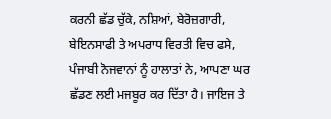ਕਰਨੀ ਛੱਡ ਚੁੱਕੇ, ਨਸ਼ਿਆਂ, ਬੇਰੋਜ਼ਗਾਰੀ, ਬੇਇਨਸਾਫੀ ਤੇ ਅਪਰਾਧ ਵਿਰਤੀ ਵਿਚ ਫਸੇ, ਪੰਜਾਬੀ ਨੋਜਵਾਨਾਂ ਨੂੰ ਹਾਲਾਤਾਂ ਨੇ, ਆਪਣਾ ਘਰ ਛੱਡਣ ਲਈ ਮਜਬੂਰ ਕਰ ਦਿੱਤਾ ਹੈ। ਜਾਇਜ ਤੇ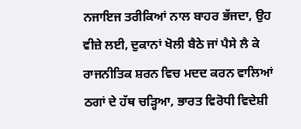ਨਜਾਇਜ ਤਰੀਕਿਆਂ ਨਾਲ ਬਾਹਰ ਭੱਜਦਾ, ਉਹ ਵੀਜ਼ੇ ਲਈ, ਦੁਕਾਨਾਂ ਖੋਲੀ ਬੈਠੇ ਜਾਂ ਪੈਸੇ ਲੈ ਕੇ ਰਾਜਨੀਤਿਕ ਸ਼ਰਨ ਵਿਚ ਮਦਦ ਕਰਨ ਵਾਲਿਆਂ ਠਗਾਂ ਦੇ ਹੱਥ ਚੜ੍ਹਿਆ, ਭਾਰਤ ਵਿਰੋਧੀ ਵਿਦੇਸ਼ੀ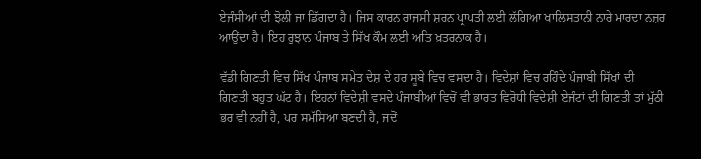ਏਜੰਸੀਆਂ ਦੀ ਝੋਲੀ ਜਾ ਡਿੱਗਦਾ ਹੈ। ਜਿਸ ਕਾਰਨ ਰਾਜਸੀ ਸ਼ਰਨ ਪ੍ਰਾਪਤੀ ਲਈ ਲੱਗਿਆ ਖਾਲਿਸਤਾਨੀ ਨਾਰੇ ਮਾਰਦਾ ਨਜ਼ਰ ਆਉਂਦਾ ਹੈ। ਇਹ ਰੁਝਾਨ ਪੰਜਾਬ ਤੇ ਸਿੱਖ ਕੌਮ ਲਈ ਅਤਿ ਖ਼ਤਰਨਾਕ ਹੈ।

ਵੱਡੀ ਗਿਣਤੀ ਵਿਚ ਸਿੱਖ ਪੰਜਾਬ ਸਮੇਤ ਦੇਸ਼ ਦੇ ਹਰ ਸੂਬੇ ਵਿਚ ਵਸਦਾ ਹੈ। ਵਿਦੇਸ਼ਾਂ ਵਿਚ ਰਹਿੰਦੇ ਪੰਜਾਬੀ ਸਿੱਖਾਂ ਦੀ ਗਿਣਤੀ ਬਹੁਤ ਘੱਟ ਹੈ। ਇਹਨਾਂ ਵਿਦੇਸ਼ੀ ਵਸਦੇ ਪੰਜਾਬੀਆਂ ਵਿਚੋਂ ਵੀ ਭਾਰਤ ਵਿਰੋਧੀ ਵਿਦੇਸ਼ੀ ਏਜੰਟਾਂ ਦੀ ਗਿਣਤੀ ਤਾਂ ਮੁੱਠੀ ਭਰ ਵੀ ਨਹੀਂ ਹੈ, ਪਰ ਸਮੱਸਿਆ ਬਣਦੀ ਹੈ, ਜਦੋਂ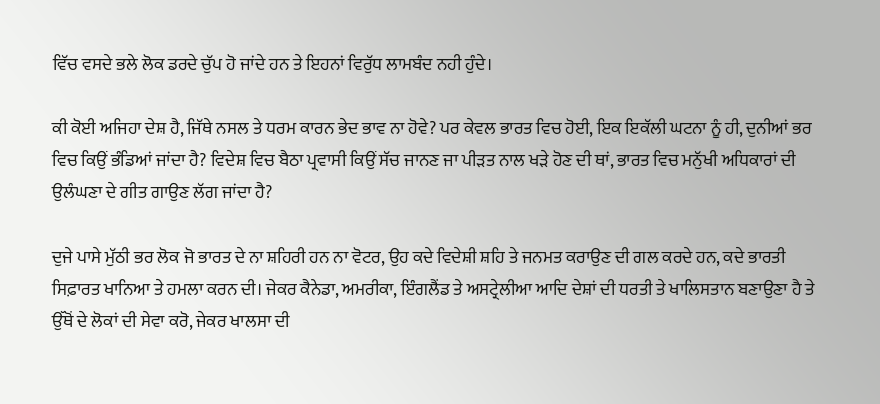ਵਿੱਚ ਵਸਦੇ ਭਲੇ ਲੋਕ ਡਰਦੇ ਚੁੱਪ ਹੋ ਜਾਂਦੇ ਹਨ ਤੇ ਇਹਨਾਂ ਵਿਰੁੱਧ ਲਾਮਬੰਦ ਨਹੀ ਹੁੰਦੇ।

ਕੀ ਕੋਈ ਅਜਿਹਾ ਦੇਸ਼ ਹੈ, ਜਿੱਥੇ ਨਸਲ ਤੇ ਧਰਮ ਕਾਰਨ ਭੇਦ ਭਾਵ ਨਾ ਹੋਵੇ? ਪਰ ਕੇਵਲ ਭਾਰਤ ਵਿਚ ਹੋਈ, ਇਕ ਇਕੱਲੀ ਘਟਨਾ ਨੂੰ ਹੀ, ਦੁਨੀਆਂ ਭਰ ਵਿਚ ਕਿਉਂ ਭੰਡਿਆਂ ਜਾਂਦਾ ਹੈ? ਵਿਦੇਸ਼ ਵਿਚ ਬੈਠਾ ਪ੍ਰਵਾਸੀ ਕਿਉਂ ਸੱਚ ਜਾਨਣ ਜਾ ਪੀੜਤ ਨਾਲ ਖੜੇ ਹੋਣ ਦੀ ਥਾਂ, ਭਾਰਤ ਵਿਚ ਮਨੁੱਖੀ ਅਧਿਕਾਰਾਂ ਦੀ ਉਲੰਘਣਾ ਦੇ ਗੀਤ ਗਾਉਣ ਲੱਗ ਜਾਂਦਾ ਹੈ?

ਦੁਜੇ ਪਾਸੇ ਮੁੱਠੀ ਭਰ ਲੋਕ ਜੋ ਭਾਰਤ ਦੇ ਨਾ ਸ਼ਹਿਰੀ ਹਨ ਨਾ ਵੋਟਰ, ਉਹ ਕਦੇ ਵਿਦੇਸ਼ੀ ਸ਼ਹਿ ਤੇ ਜਨਮਤ ਕਰਾਉਣ ਦੀ ਗਲ ਕਰਦੇ ਹਨ, ਕਦੇ ਭਾਰਤੀ ਸਿਫ਼ਾਰਤ ਖਾਨਿਆ ਤੇ ਹਮਲਾ ਕਰਨ ਦੀ। ਜੇਕਰ ਕੈਨੇਡਾ, ਅਮਰੀਕਾ, ਇੰਗਲੈਂਡ ਤੇ ਅਸਟ੍ਰੇਲੀਆ ਆਦਿ ਦੇਸ਼ਾਂ ਦੀ ਧਰਤੀ ਤੇ ਖਾਲਿਸਤਾਨ ਬਣਾਉਣਾ ਹੈ ਤੇ ਉੱਥੋਂ ਦੇ ਲੋਕਾਂ ਦੀ ਸੇਵਾ ਕਰੋ, ਜੇਕਰ ਖਾਲਸਾ ਦੀ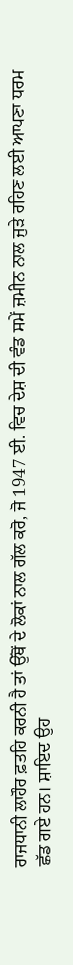ਰਾਜਧਾਨੀ ਲਾਹੌਰ ਫ਼ਤਹਿ ਕਰਨੀ ਹੈ ਤਾਂ ਉੱਥੋਂ ਦੇ ਲੋਕਾਂ ਨਾਲ ਗੱਲ ਕਰੋ, ਜੋ 1947 ਈ. ਵਿਚ ਦੇਸ਼ ਦੀ ਵੰਡ ਸਮੇਂ ਜ਼ਮੀਨ ਨਾਲ ਜੁੜੇ ਰਹਿਣ ਲਈ ਆਪਣਾ ਧਰਮ ਛੱਡ ਗਏ ਹਨ। ਸ਼ਾਇਦ ਉਹ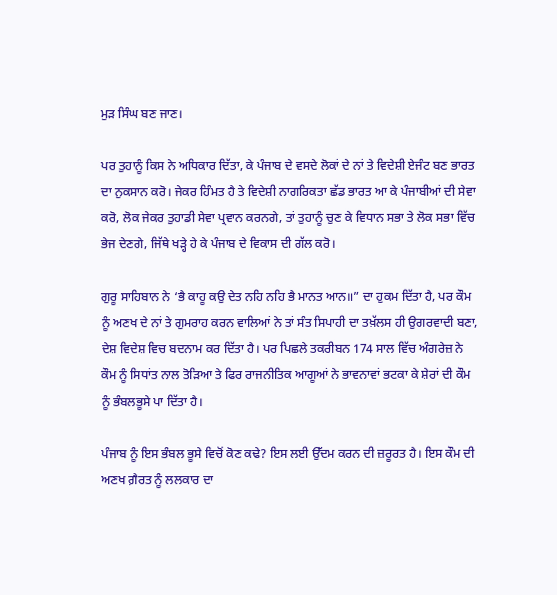ਮੁੜ ਸਿੰਘ ਬਣ ਜਾਣ।

ਪਰ ਤੁਹਾਨੂੰ ਕਿਸ ਨੇ ਅਧਿਕਾਰ ਦਿੱਤਾ, ਕੇ ਪੰਜਾਬ ਦੇ ਵਸਦੇ ਲੋਕਾਂ ਦੇ ਨਾਂ ਤੇ ਵਿਦੇਸ਼ੀ ਏਜੰਟ ਬਣ ਭਾਰਤ ਦਾ ਨੁਕਸਾਨ ਕਰੋ। ਜੇਕਰ ਹਿੰਮਤ ਹੈ ਤੇ ਵਿਦੇਸ਼ੀ ਨਾਗਰਿਕਤਾ ਛੱਡ ਭਾਰਤ ਆ ਕੇ ਪੰਜਾਬੀਆਂ ਦੀ ਸੇਵਾ ਕਰੋ, ਲੋਕ ਜੇਕਰ ਤੁਹਾਡੀ ਸੇਵਾ ਪ੍ਰਵਾਨ ਕਰਨਗੇ, ਤਾਂ ਤੁਹਾਨੂੰ ਚੁਣ ਕੇ ਵਿਧਾਨ ਸਭਾ ਤੇ ਲੋਕ ਸਭਾ ਵਿੱਚ ਭੇਜ ਦੇਣਗੇ, ਜਿੱਥੇ ਖੜ੍ਹੇ ਹੇ ਕੇ ਪੰਜਾਬ ਦੇ ਵਿਕਾਸ ਦੀ ਗੱਲ ਕਰੋ।

ਗੁਰੂ ਸਾਹਿਬਾਨ ਨੇ ‘ਭੈ ਕਾਹੂ ਕਉ ਦੇਤ ਨਹਿ ਨਹਿ ਭੈ ਮਾਨਤ ਆਨ॥” ਦਾ ਹੁਕਮ ਦਿੱਤਾ ਹੈ, ਪਰ ਕੌਮ ਨੂੰ ਅਣਖ ਦੇ ਨਾਂ ਤੇ ਗੁਮਰਾਹ ਕਰਨ ਵਾਲਿਆਂ ਨੇ ਤਾਂ ਸੰਤ ਸਿਪਾਹੀ ਦਾ ਤਖ਼ੱਲਸ ਹੀ ਉਗਰਵਾਦੀ ਬਣਾ, ਦੇਸ਼ ਵਿਦੇਸ਼ ਵਿਚ ਬਦਨਾਮ ਕਰ ਦਿੱਤਾ ਹੈ। ਪਰ ਪਿਛਲੇ ਤਕਰੀਬਨ 174 ਸਾਲ ਵਿੱਚ ਅੰਗਰੇਜ਼ ਨੇ ਕੌਮ ਨੂੰ ਸਿਧਾਂਤ ਨਾਲ ਤੋੜਿਆ ਤੇ ਫਿਰ ਰਾਜਨੀਤਿਕ ਆਗੂਆਂ ਨੇ ਭਾਵਨਾਵਾਂ ਭਟਕਾ ਕੇ ਸ਼ੇਰਾਂ ਦੀ ਕੌਮ ਨੂੰ ਭੰਬਲਭੂਸੇ ਪਾ ਦਿੱਤਾ ਹੈ।

ਪੰਜਾਬ ਨੂੰ ਇਸ ਭੰਬਲ ਭੂਸੇ ਵਿਚੋਂ ਕੋਣ ਕਢੇ? ਇਸ ਲਈ ਉੱਦਮ ਕਰਨ ਦੀ ਜ਼ਰੂਰਤ ਹੈ। ਇਸ ਕੌਮ ਦੀ ਅਣਖ ਗ਼ੈਰਤ ਨੂੰ ਲਲਕਾਰ ਦਾ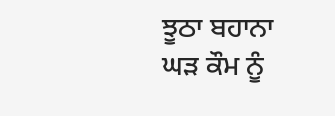ਝੂਠਾ ਬਹਾਨਾ ਘੜ ਕੌਮ ਨੂੰ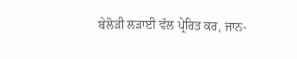ਬੇਲੋੜੀ ਲੜਾਈ ਵੱਲ ਪ੍ਰੇਰਿਤ ਕਰ, ਜਾਨ-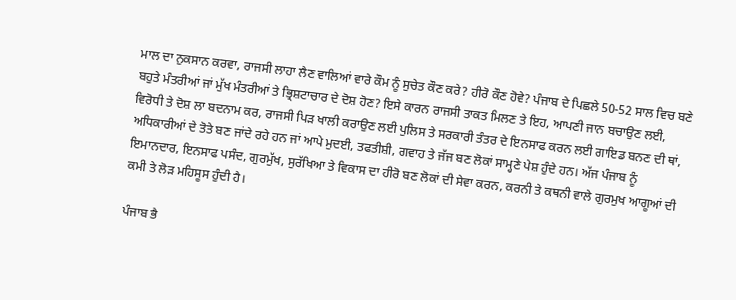ਮਾਲ ਦਾ ਨੁਕਸਾਨ ਕਰਵਾ, ਰਾਜਸੀ ਲਾਹਾ ਲੈਣ ਵਾਲਿਆਂ ਵਾਰੇ ਕੌਮ ਨੂੰ ਸੁਚੇਤ ਕੌਣ ਕਰੇ? ਹੀਰੋ ਕੌਣ ਹੋਵੇ? ਪੰਜਾਬ ਦੇ ਪਿਛਲੇ 50-52 ਸਾਲ ਵਿਚ ਬਣੇ ਬਹੁਤੇ ਮੰਤਰੀਆਂ ਜਾਂ ਮੁੱਖ ਮੰਤਰੀਆਂ ਤੇ ਭ੍ਰਿਸ਼ਟਾਚਾਰ ਦੇ ਦੋਸ਼ ਹੋਣ? ਇਸੇ ਕਾਰਨ ਰਾਜਸੀ ਤਾਕਤ ਮਿਲਣ ਤੇ ਇਹ, ਆਪਣੀ ਜਾਨ ਬਚਾਉਣ ਲਈ, ਵਿਰੋਧੀ ਤੇ ਦੋਸ਼ ਲਾ ਬਦਨਾਮ ਕਰ, ਰਾਜਸੀ ਪਿੜ ਖਾਲੀ ਕਰਾਉਣ ਲਈ ਪੁਲਿਸ ਤੇ ਸਰਕਾਰੀ ਤੰਤਰ ਦੇ ਇਨਸਾਫ ਕਰਨ ਲਈ ਗਾਇਡ ਬਨਣ ਦੀ ਥਾਂ, ਅਧਿਕਾਰੀਆਂ ਦੇ ਤੋਤੇ ਬਣ ਜਾਂਦੇ ਰਹੇ ਹਨ ਜਾਂ ਆਪੇ ਮੁਦਈ, ਤਫਤੀਸ਼ੀ, ਗਵਾਹ ਤੇ ਜੱਜ ਬਣ ਲੋਕਾਂ ਸਾਮ੍ਹਣੇ ਪੇਸ਼ ਹੁੰਦੇ ਹਨ। ਅੱਜ ਪੰਜਾਬ ਨੂੰ ਇਮਾਨਦਾਰ, ਇਨਸਾਫ ਪਸੰਦ, ਗੁਰਮੁੱਖ, ਸੁਰੱਖਿਆ ਤੇ ਵਿਕਾਸ ਦਾ ਹੀਰੋ ਬਣ ਲੋਕਾਂ ਦੀ ਸੇਵਾ ਕਰਨ, ਕਰਨੀ ਤੇ ਕਥਨੀ ਵਾਲੇ ਗੁਰਮੁਖ ਆਗੂਆਂ ਦੀ ਕਮੀ ਤੇ ਲੋੜ ਮਹਿਸੂਸ ਹੁੰਦੀ ਹੈ।

ਪੰਜਾਬ ਭੈ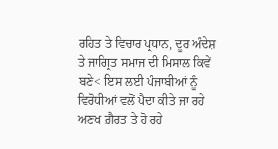ਰਹਿਤ ਤੇ ਵਿਚਾਰ ਪ੍ਰਧਾਨ, ਦੂਰ ਅੰਦੇਸ਼ ਤੇ ਜਾਗ੍ਰਿਤ ਸਮਾਜ ਦੀ ਮਿਸਾਲ ਕਿਵੇਂ ਬਣੇ< ਇਸ ਲਈ ਪੰਜਾਬੀਆਂ ਨੂੰ ਵਿਰੋਧੀਆਂ ਵਲੋਂ ਪੈਦਾ ਕੀਤੇ ਜਾ ਰਹੇ ਅਣਖ ਗ਼ੈਰਤ ਤੇ ਹੋ ਰਹੇ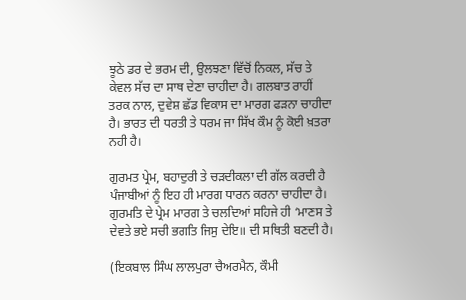ਝੂਠੇ ਡਰ ਦੇ ਭਰਮ ਦੀ, ਉਲਝਣਾ ਵਿੱਚੋਂ ਨਿਕਲ, ਸੱਚ ਤੇ ਕੇਵਲ ਸੱਚ ਦਾ ਸਾਥ ਦੇਣਾ ਚਾਹੀਦਾ ਹੈ। ਗਲਬਾਤ ਰਾਹੀਂ ਤਰਕ ਨਾਲ, ਦੁਵੇਸ਼ ਛੱਡ ਵਿਕਾਸ ਦਾ ਮਾਰਗ ਫੜਨਾ ਚਾਹੀਦਾ ਹੈ। ਭਾਰਤ ਦੀ ਧਰਤੀ ਤੇ ਧਰਮ ਜਾ ਸਿੱਖ ਕੌਮ ਨੂੰ ਕੋਈ ਖ਼ਤਰਾ ਨਹੀ ਹੈ।

ਗੁਰਮਤ ਪ੍ਰੇਮ, ਬਹਾਦੁਰੀ ਤੇ ਚੜਦੀਕਲਾ ਦੀ ਗੱਲ ਕਰਦੀ ਹੈ ਪੰਜਾਬੀਆਂ ਨੂੰ ਇਹ ਹੀ ਮਾਰਗ ਧਾਰਨ ਕਰਨਾ ਚਾਹੀਦਾ ਹੈ। ਗੁਰਮਤਿ ਦੇ ਪ੍ਰੇਮ ਮਾਰਗ ਤੇ ਚਲਦਿਆਂ ਸਹਿਜੇ ਹੀ ‘ਮਾਣਸ ਤੇ ਦੇਵਤੇ ਭਏ ਸਚੀ ਭਗਤਿ ਜਿਸੁ ਦੇਇ॥ ਦੀ ਸਥਿਤੀ ਬਣਦੀ ਹੈ।

(ਇਕਬਾਲ ਸਿੰਘ ਲਾਲਪੁਰਾ ਚੈਅਰਮੈਨ, ਕੌਮੀ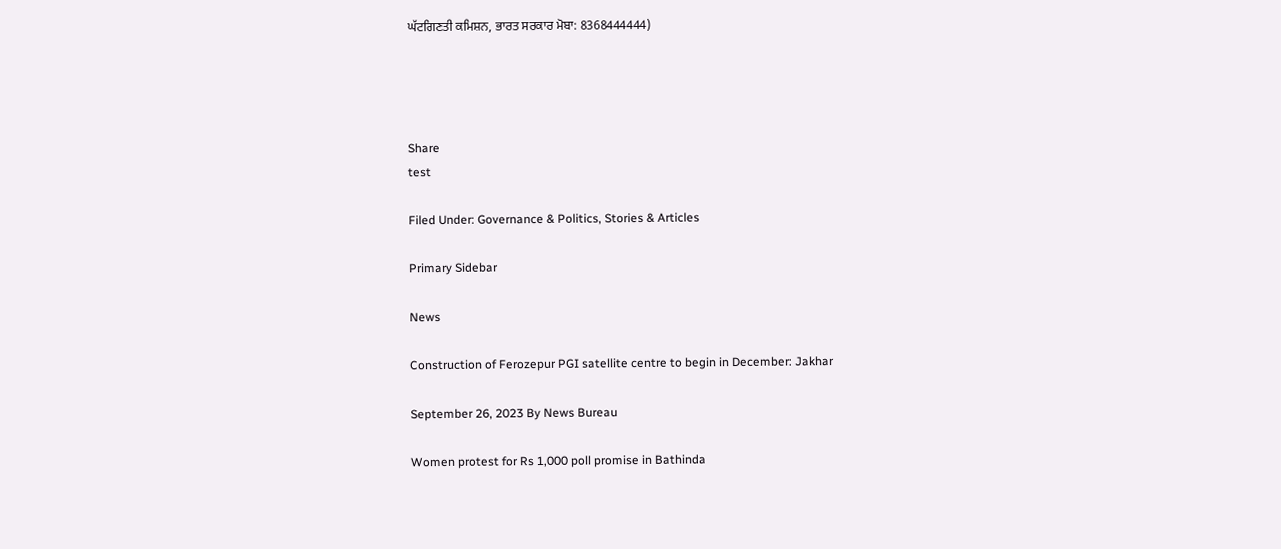ਘੱਟਗਿਣਤੀ ਕਮਿਸ਼ਨ, ਭਾਰਤ ਸਰਕਾਰ ਮੋਬਾ: 8368444444)




Share
test

Filed Under: Governance & Politics, Stories & Articles

Primary Sidebar

News

Construction of Ferozepur PGI satellite centre to begin in December: Jakhar

September 26, 2023 By News Bureau

Women protest for Rs 1,000 poll promise in Bathinda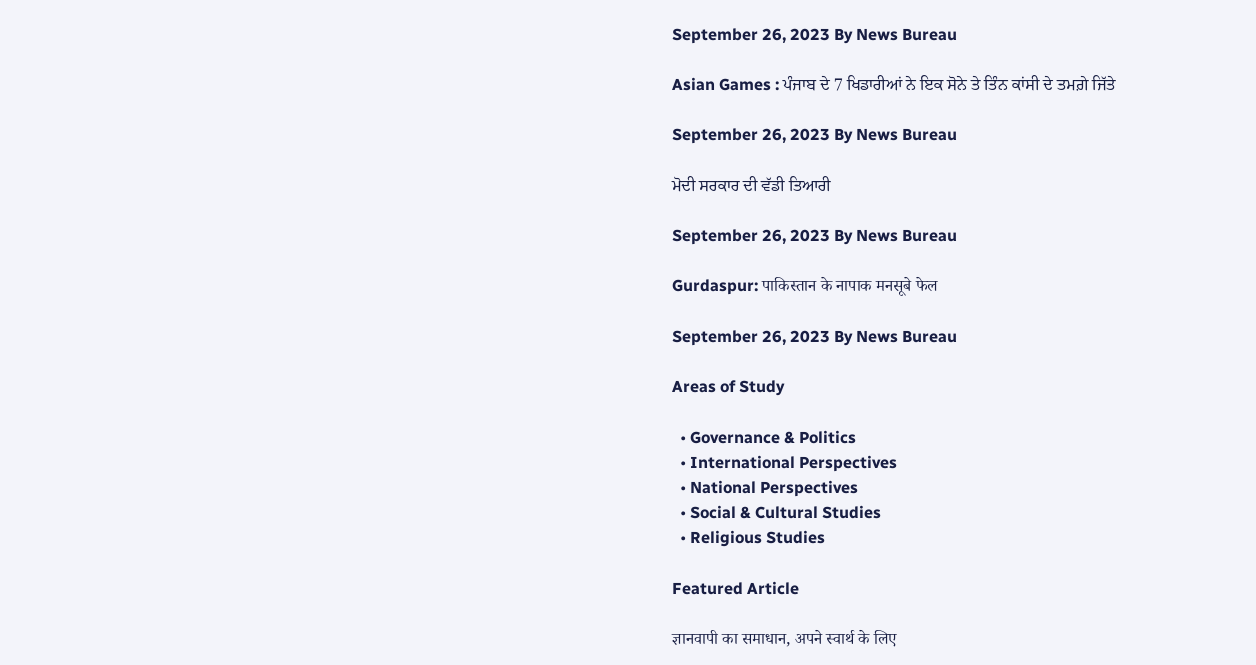September 26, 2023 By News Bureau

Asian Games : ਪੰਜਾਬ ਦੇ 7 ਖਿਡਾਰੀਆਂ ਨੇ ਇਕ ਸੋਨੇ ਤੇ ਤਿੰਨ ਕਾਂਸੀ ਦੇ ਤਮਗ਼ੇ ਜਿੱਤੇ

September 26, 2023 By News Bureau

ਮੋਦੀ ਸਰਕਾਰ ਦੀ ਵੱਡੀ ਤਿਆਰੀ

September 26, 2023 By News Bureau

Gurdaspur: पाकिस्तान के नापाक मनसूबे फेल

September 26, 2023 By News Bureau

Areas of Study

  • Governance & Politics
  • International Perspectives
  • National Perspectives
  • Social & Cultural Studies
  • Religious Studies

Featured Article

ज्ञानवापी का समाधान, अपने स्वार्थ के लिए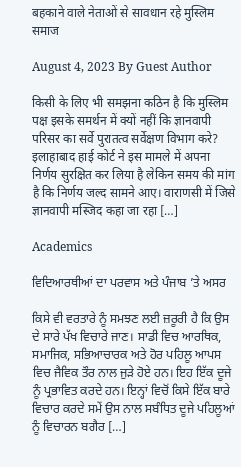बहकाने वाले नेताओं से सावधान रहे मुस्लिम समाज

August 4, 2023 By Guest Author

किसी के लिए भी समझना कठिन है कि मुस्लिम पक्ष इसके समर्थन में क्यों नहीं कि ज्ञानवापी परिसर का सर्वे पुरातत्व सर्वेक्षण विभाग करे? इलाहाबाद हाई कोर्ट ने इस मामले में अपना निर्णय सुरक्षित कर लिया है लेकिन समय की मांग है कि निर्णय जल्द सामने आए। वाराणसी में जिसे ज्ञानवापी मस्जिद कहा जा रहा […]

Academics

ਵਿਦਿਆਰਥੀਆਂ ਦਾ ਪਰਵਾਸ ਅਤੇ ਪੰਜਾਬ ’ਤੇ ਅਸਰ

ਕਿਸੇ ਵੀ ਵਰਤਾਰੇ ਨੂੰ ਸਮਝਣ ਲਈ ਜ਼ਰੂਰੀ ਹੈ ਕਿ ਉਸ ਦੇ ਸਾਰੇ ਪੱਖ ਵਿਚਾਰੇ ਜਾਣ। ਸਾਡੀ ਵਿਚ ਆਰਥਿਕ, ਸਮਾਜਿਕ, ਸਭਿਆਚਾਰਕ ਅਤੇ ਹੋਰ ਪਹਿਲੂ ਆਪਸ ਵਿਚ ਜੈਵਿਕ ਤੌਰ ਨਾਲ ਜੁੜੇ ਹੋਏ ਹਨ। ਇਹ ਇੱਕ ਦੂਜੇ ਨੂੰ ਪ੍ਰਭਾਵਿਤ ਕਰਦੇ ਹਨ। ਇਨ੍ਹਾਂ ਵਿਚੋਂ ਕਿਸੇ ਇੱਕ ਬਾਰੇ ਵਿਚਾਰ ਕਰਦੇ ਸਮੇਂ ਉਸ ਨਾਲ ਸਬੰਧਿਤ ਦੂਜੇ ਪਹਿਲੂਆਂ ਨੂੰ ਵਿਚਾਰਨ ਬਗੈਰ […]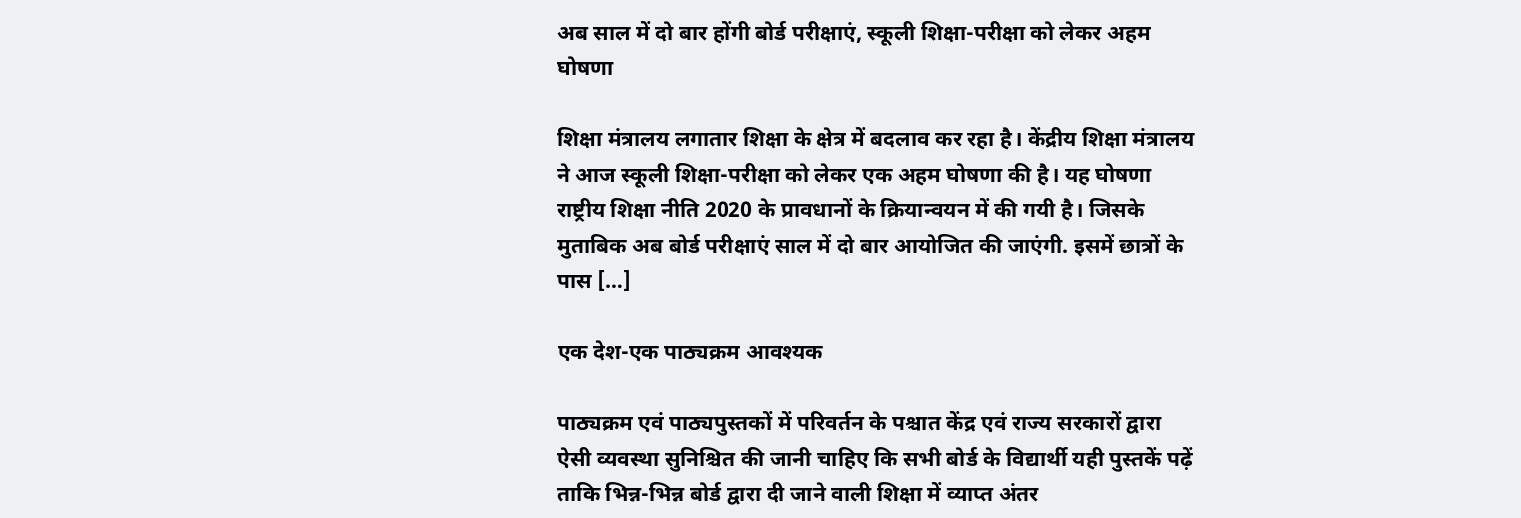अब साल में दो बार होंगी बोर्ड परीक्षाएं, स्कूली शिक्षा-परीक्षा को लेकर अहम घोषणा

शिक्षा मंत्रालय लगातार शिक्षा के क्षेत्र में बदलाव कर रहा है। केंद्रीय शिक्षा मंत्रालय ने आज स्कूली शिक्षा-परीक्षा को लेकर एक अहम घोषणा की है। यह घोषणा राष्ट्रीय शिक्षा नीति 2020 के प्रावधानों के क्रियान्वयन में की गयी है। जिसके मुताबिक अब बोर्ड परीक्षाएं साल में दो बार आयोजित की जाएंगी. इसमें छात्रों के पास […]

एक देश-एक पाठ्यक्रम आवश्यक

पाठ्यक्रम एवं पाठ्यपुस्तकों में परिवर्तन के पश्चात केंद्र एवं राज्य सरकारों द्वारा ऐसी व्यवस्था सुनिश्चित की जानी चाहिए कि सभी बोर्ड के विद्यार्थी यही पुस्तकें पढ़ें ताकि भिन्न-भिन्न बोर्ड द्वारा दी जाने वाली शिक्षा में व्याप्त अंतर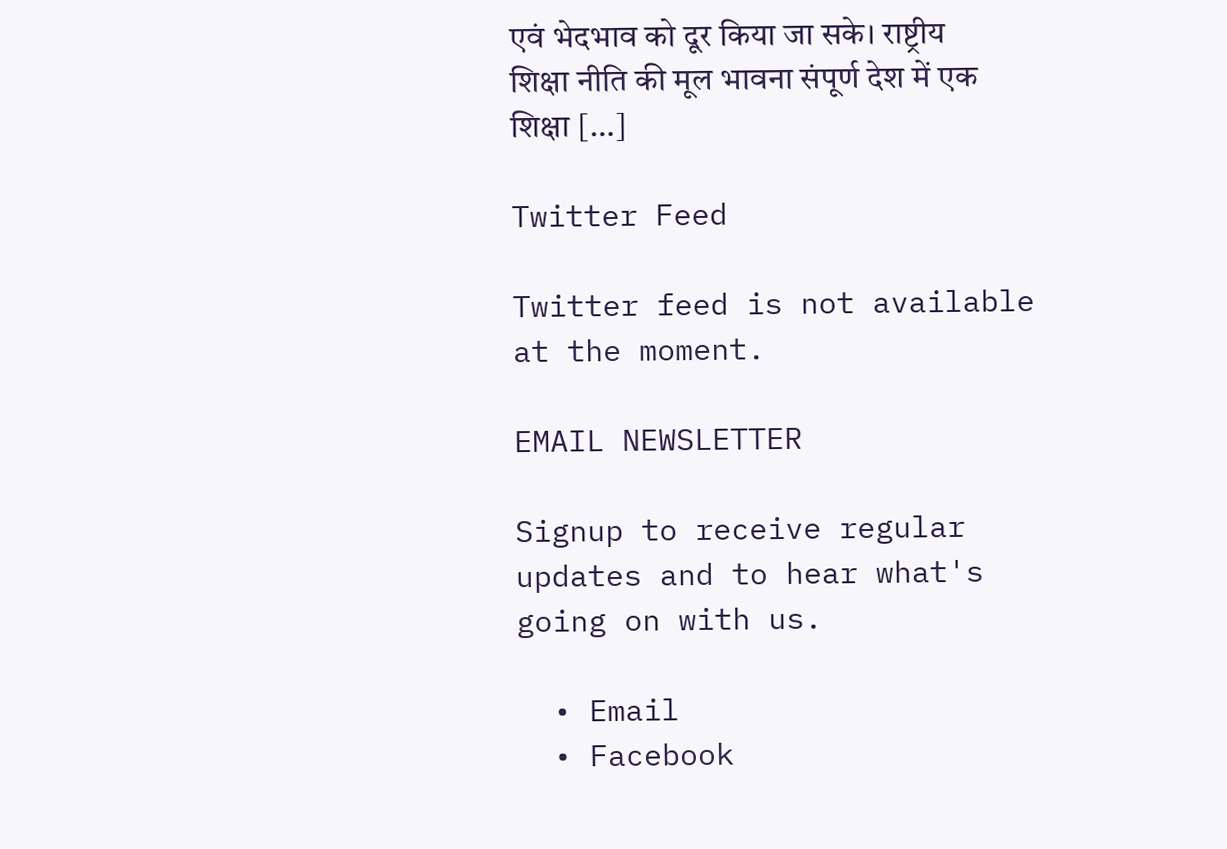एवं भेदभाव को दूर किया जा सके। राष्ट्रीय शिक्षा नीति की मूल भावना संपूर्ण देश में एक शिक्षा […]

Twitter Feed

Twitter feed is not available at the moment.

EMAIL NEWSLETTER

Signup to receive regular updates and to hear what's going on with us.

  • Email
  • Facebook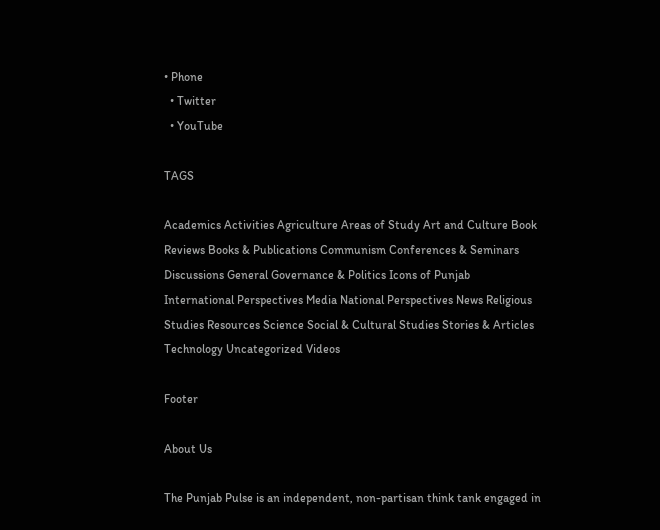• Phone
  • Twitter
  • YouTube

TAGS

Academics Activities Agriculture Areas of Study Art and Culture Book Reviews Books & Publications Communism Conferences & Seminars Discussions General Governance & Politics Icons of Punjab International Perspectives Media National Perspectives News Religious Studies Resources Science Social & Cultural Studies Stories & Articles Technology Uncategorized Videos

Footer

About Us

The Punjab Pulse is an independent, non-partisan think tank engaged in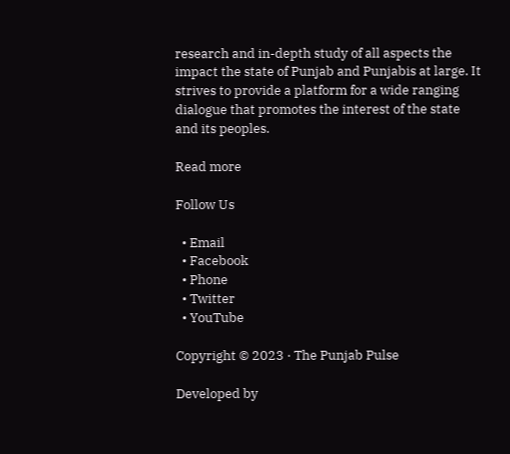research and in-depth study of all aspects the impact the state of Punjab and Punjabis at large. It strives to provide a platform for a wide ranging dialogue that promotes the interest of the state and its peoples.

Read more

Follow Us

  • Email
  • Facebook
  • Phone
  • Twitter
  • YouTube

Copyright © 2023 · The Punjab Pulse

Developed by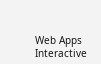Web Apps Interactive